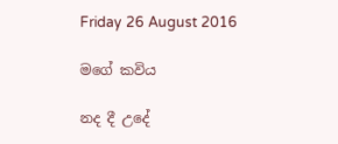Friday 26 August 2016

මගේ කවිය

නද දී උදේ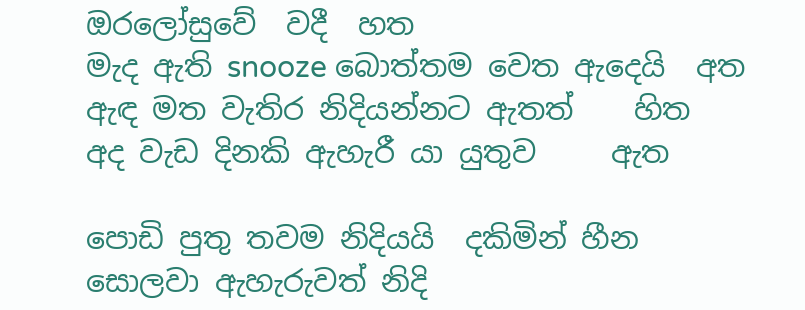ඔරලෝසුවේ  වදී  හත
මැද ඇති snooze බොත්තම වෙත ඇදෙයි  අත
ඇඳ මත වැතිර නිදියන්නට ඇතත්    හිත
අද වැඩ දිනකි ඇහැරී යා යුතුව     ඇත

පොඩි පුතු තවම නිදියයි  දකිමින් හීන
සොලවා ඇහැරුවත් නිදි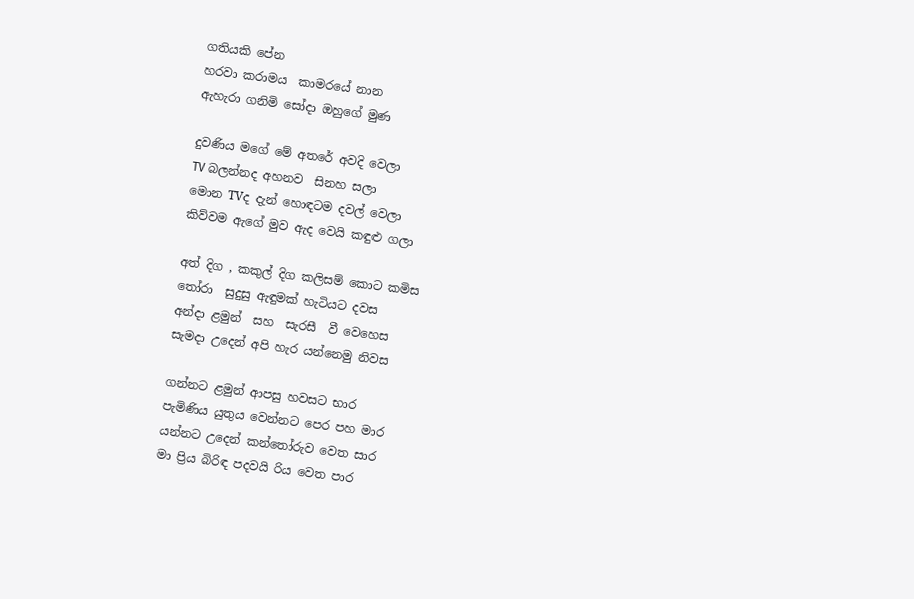ගතියකි පේන
හරවා කරාමය  කාමරයේ නාන
ඇහැරා ගනිමි සෝදා ඔහුගේ මුණ

දුවණිය මගේ මේ අතරේ අවදි වෙලා
TV බලන්නද අහනව  සිනහ සලා
මොන TVද දැන් හොඳටම දවල් වෙලා
කිව්වම ඇගේ මුව ඇද වෙයි කඳුළු ගලා

අත් දිග , කකුල් දිග කලිසම් කොට කමිස
තෝරා  සුදුසු ඇඳුමක් හැටියට දවස
අන්දා ළමුන්  සහ  සැරසී  වී වෙහෙස
සැමදා උදෙන් අපි හැර යන්නෙමු නිවස

ගන්නට ළමුන් ආපසු හවසට භාර
පැමිණිය යුතුය වෙන්නට පෙර පහ මාර
යන්නට උදෙන් කන්තෝරුව වෙත සාර
මා ප්‍රිය බිරිඳ පදවයි රිය වෙත පාර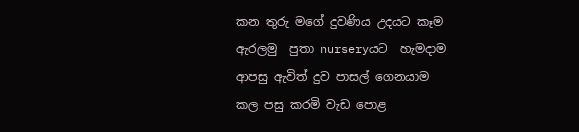කන තුරු මගේ දුවණිය උදයට කෑම
ඇරලමු  පුතා nurseryයට  හැමදාම
ආපසු ඇවිත් දුව පාසල් ගෙනයාම
කල පසු කරමි වැඩ පොළ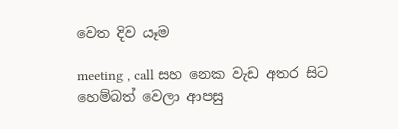වෙත දිව යෑම

meeting , call සහ නෙක වැඩ අතර සිට
හෙම්බත් වෙලා ආපසු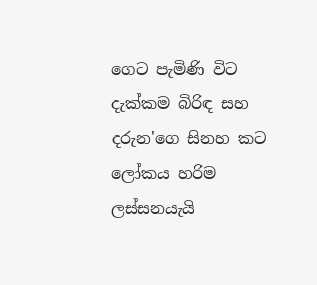ගෙට පැමිණි විට
දැක්කම බිරිඳ සහ දරුන'ගෙ සිනහ කට
ලෝකය හරිම ලස්සනයැයි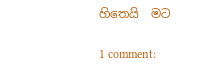හිතෙයි  මට

1 comment: